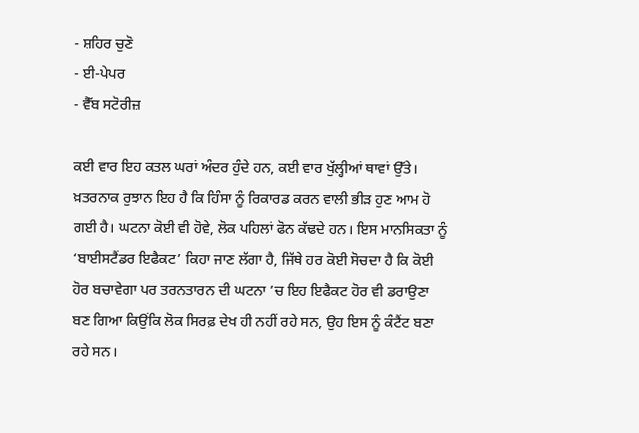- ਸ਼ਹਿਰ ਚੁਣੋ
- ਈ-ਪੇਪਰ
- ਵੈੱਬ ਸਟੋਰੀਜ਼

ਕਈ ਵਾਰ ਇਹ ਕਤਲ ਘਰਾਂ ਅੰਦਰ ਹੁੰਦੇ ਹਨ, ਕਈ ਵਾਰ ਖੁੱਲ੍ਹੀਆਂ ਥਾਵਾਂ ਉੱਤੇ। ਖ਼ਤਰਨਾਕ ਰੁਝਾਨ ਇਹ ਹੈ ਕਿ ਹਿੰਸਾ ਨੂੰ ਰਿਕਾਰਡ ਕਰਨ ਵਾਲੀ ਭੀੜ ਹੁਣ ਆਮ ਹੋ ਗਈ ਹੈ। ਘਟਨਾ ਕੋਈ ਵੀ ਹੋਵੇ, ਲੋਕ ਪਹਿਲਾਂ ਫੋਨ ਕੱਢਦੇ ਹਨ। ਇਸ ਮਾਨਸਿਕਤਾ ਨੂੰ ‘ਬਾਈਸਟੈਂਡਰ ਇਫੈਕਟ’ ਕਿਹਾ ਜਾਣ ਲੱਗਾ ਹੈ, ਜਿੱਥੇ ਹਰ ਕੋਈ ਸੋਚਦਾ ਹੈ ਕਿ ਕੋਈ ਹੋਰ ਬਚਾਵੇਗਾ ਪਰ ਤਰਨਤਾਰਨ ਦੀ ਘਟਨਾ ’ਚ ਇਹ ਇਫੈਕਟ ਹੋਰ ਵੀ ਡਰਾਉਣਾ ਬਣ ਗਿਆ ਕਿਉਂਕਿ ਲੋਕ ਸਿਰਫ਼ ਦੇਖ ਹੀ ਨਹੀਂ ਰਹੇ ਸਨ, ਉਹ ਇਸ ਨੂੰ ਕੰਟੈਂਟ ਬਣਾ ਰਹੇ ਸਨ।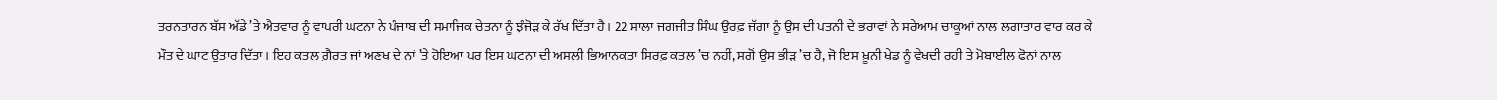ਤਰਨਤਾਰਨ ਬੱਸ ਅੱਡੇ ’ਤੇ ਐਤਵਾਰ ਨੂੰ ਵਾਪਰੀ ਘਟਨਾ ਨੇ ਪੰਜਾਬ ਦੀ ਸਮਾਜਿਕ ਚੇਤਨਾ ਨੂੰ ਝੰਜੋੜ ਕੇ ਰੱਖ ਦਿੱਤਾ ਹੈ। 22 ਸਾਲਾ ਜਗਜੀਤ ਸਿੰਘ ਉਰਫ਼ ਜੱਗਾ ਨੂੰ ਉਸ ਦੀ ਪਤਨੀ ਦੇ ਭਰਾਵਾਂ ਨੇ ਸਰੇਆਮ ਚਾਕੂਆਂ ਨਾਲ ਲਗਾਤਾਰ ਵਾਰ ਕਰ ਕੇ ਮੌਤ ਦੇ ਘਾਟ ਉਤਾਰ ਦਿੱਤਾ। ਇਹ ਕਤਲ ਗ਼ੈਰਤ ਜਾਂ ਅਣਖ ਦੇ ਨਾਂ ’ਤੇ ਹੋਇਆ ਪਰ ਇਸ ਘਟਨਾ ਦੀ ਅਸਲੀ ਭਿਆਨਕਤਾ ਸਿਰਫ਼ ਕਤਲ ’ਚ ਨਹੀਂ, ਸਗੋਂ ਉਸ ਭੀੜ ’ਚ ਹੈ, ਜੋ ਇਸ ਖ਼ੂਨੀ ਖੇਡ ਨੂੰ ਵੇਖਦੀ ਰਹੀ ਤੇ ਮੋਬਾਈਲ ਫੋਨਾਂ ਨਾਲ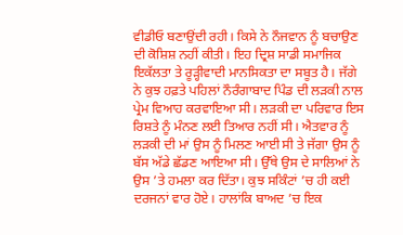ਵੀਡੀਓ ਬਣਾਉਂਦੀ ਰਹੀ। ਕਿਸੇ ਨੇ ਨੌਜਵਾਨ ਨੂੰ ਬਚਾਉਣ ਦੀ ਕੋਸ਼ਿਸ਼ ਨਹੀਂ ਕੀਤੀ। ਇਹ ਦ੍ਰਿਸ਼ ਸਾਡੀ ਸਮਾਜਿਕ ਇਕੱਲਤਾ ਤੇ ਰੂੜ੍ਹੀਵਾਦੀ ਮਾਨਸਿਕਤਾ ਦਾ ਸਬੂਤ ਹੈ। ਜੱਗੇ ਨੇ ਕੁਝ ਹਫ਼ਤੇ ਪਹਿਲਾਂ ਨੌਰੰਗਾਬਾਦ ਪਿੰਡ ਦੀ ਲੜਕੀ ਨਾਲ ਪ੍ਰੇਮ ਵਿਆਹ ਕਰਵਾਇਆ ਸੀ। ਲੜਕੀ ਦਾ ਪਰਿਵਾਰ ਇਸ ਰਿਸ਼ਤੇ ਨੂੰ ਮੰਨਣ ਲਈ ਤਿਆਰ ਨਹੀਂ ਸੀ। ਐਤਵਾਰ ਨੂੰ ਲੜਕੀ ਦੀ ਮਾਂ ਉਸ ਨੂੰ ਮਿਲਣ ਆਈ ਸੀ ਤੇ ਜੱਗਾ ਉਸ ਨੂੰ ਬੱਸ ਅੱਡੇ ਛੱਡਣ ਆਇਆ ਸੀ। ਉੱਥੇ ਉਸ ਦੇ ਸਾਲਿਆਂ ਨੇ ਉਸ ’ਤੇ ਹਮਲਾ ਕਰ ਦਿੱਤਾ। ਕੁਝ ਸਕਿੰਟਾਂ ’ਚ ਹੀ ਕਈ ਦਰਜਨਾਂ ਵਾਰ ਹੋਏ। ਹਾਲਾਂਕਿ ਬਾਅਦ ’ਚ ਇਕ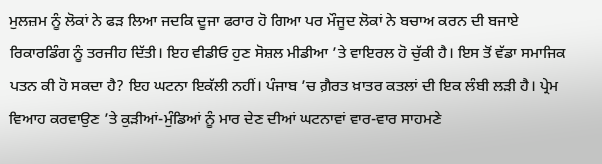ਮੁਲਜ਼ਮ ਨੂੰ ਲੋਕਾਂ ਨੇ ਫੜ ਲਿਆ ਜਦਕਿ ਦੂਜਾ ਫਰਾਰ ਹੋ ਗਿਆ ਪਰ ਮੌਜੂਦ ਲੋਕਾਂ ਨੇ ਬਚਾਅ ਕਰਨ ਦੀ ਬਜਾਏ ਰਿਕਾਰਡਿੰਗ ਨੂੰ ਤਰਜੀਹ ਦਿੱਤੀ। ਇਹ ਵੀਡੀਓ ਹੁਣ ਸੋਸ਼ਲ ਮੀਡੀਆ ’ਤੇ ਵਾਇਰਲ ਹੋ ਚੁੱਕੀ ਹੈ। ਇਸ ਤੋਂ ਵੱਡਾ ਸਮਾਜਿਕ ਪਤਨ ਕੀ ਹੋ ਸਕਦਾ ਹੈ? ਇਹ ਘਟਨਾ ਇਕੱਲੀ ਨਹੀਂ। ਪੰਜਾਬ ’ਚ ਗ਼ੈਰਤ ਖ਼ਾਤਰ ਕਤਲਾਂ ਦੀ ਇਕ ਲੰਬੀ ਲੜੀ ਹੈ। ਪ੍ਰੇਮ ਵਿਆਹ ਕਰਵਾਉਣ ’ਤੇ ਕੁੜੀਆਂ-ਮੁੰਡਿਆਂ ਨੂੰ ਮਾਰ ਦੇਣ ਦੀਆਂ ਘਟਨਾਵਾਂ ਵਾਰ-ਵਾਰ ਸਾਹਮਣੇ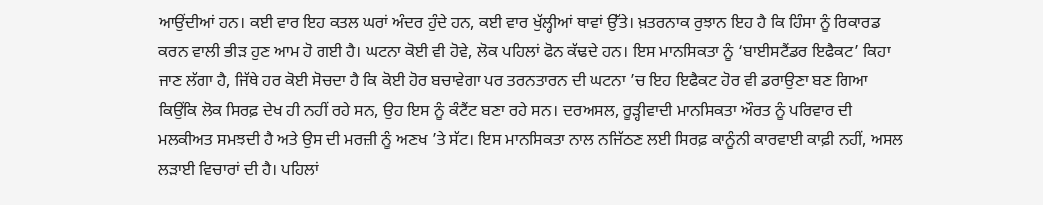ਆਉਂਦੀਆਂ ਹਨ। ਕਈ ਵਾਰ ਇਹ ਕਤਲ ਘਰਾਂ ਅੰਦਰ ਹੁੰਦੇ ਹਨ, ਕਈ ਵਾਰ ਖੁੱਲ੍ਹੀਆਂ ਥਾਵਾਂ ਉੱਤੇ। ਖ਼ਤਰਨਾਕ ਰੁਝਾਨ ਇਹ ਹੈ ਕਿ ਹਿੰਸਾ ਨੂੰ ਰਿਕਾਰਡ ਕਰਨ ਵਾਲੀ ਭੀੜ ਹੁਣ ਆਮ ਹੋ ਗਈ ਹੈ। ਘਟਨਾ ਕੋਈ ਵੀ ਹੋਵੇ, ਲੋਕ ਪਹਿਲਾਂ ਫੋਨ ਕੱਢਦੇ ਹਨ। ਇਸ ਮਾਨਸਿਕਤਾ ਨੂੰ ‘ਬਾਈਸਟੈਂਡਰ ਇਫੈਕਟ’ ਕਿਹਾ ਜਾਣ ਲੱਗਾ ਹੈ, ਜਿੱਥੇ ਹਰ ਕੋਈ ਸੋਚਦਾ ਹੈ ਕਿ ਕੋਈ ਹੋਰ ਬਚਾਵੇਗਾ ਪਰ ਤਰਨਤਾਰਨ ਦੀ ਘਟਨਾ ’ਚ ਇਹ ਇਫੈਕਟ ਹੋਰ ਵੀ ਡਰਾਉਣਾ ਬਣ ਗਿਆ ਕਿਉਂਕਿ ਲੋਕ ਸਿਰਫ਼ ਦੇਖ ਹੀ ਨਹੀਂ ਰਹੇ ਸਨ, ਉਹ ਇਸ ਨੂੰ ਕੰਟੈਂਟ ਬਣਾ ਰਹੇ ਸਨ। ਦਰਅਸਲ, ਰੂੜ੍ਹੀਵਾਦੀ ਮਾਨਸਿਕਤਾ ਔਰਤ ਨੂੰ ਪਰਿਵਾਰ ਦੀ ਮਲਕੀਅਤ ਸਮਝਦੀ ਹੈ ਅਤੇ ਉਸ ਦੀ ਮਰਜ਼ੀ ਨੂੰ ਅਣਖ ’ਤੇ ਸੱਟ। ਇਸ ਮਾਨਸਿਕਤਾ ਨਾਲ ਨਜਿੱਠਣ ਲਈ ਸਿਰਫ਼ ਕਾਨੂੰਨੀ ਕਾਰਵਾਈ ਕਾਫ਼ੀ ਨਹੀਂ, ਅਸਲ ਲੜਾਈ ਵਿਚਾਰਾਂ ਦੀ ਹੈ। ਪਹਿਲਾਂ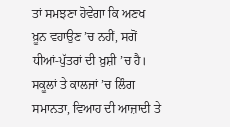ਤਾਂ ਸਮਝਣਾ ਹੋਵੇਗਾ ਕਿ ਅਣਖ ਖ਼ੂਨ ਵਹਾਉਣ ’ਚ ਨਹੀਂ, ਸਗੋਂ ਧੀਆਂ-ਪੁੱਤਰਾਂ ਦੀ ਖ਼ੁਸ਼ੀ ’ਚ ਹੈ। ਸਕੂਲਾਂ ਤੇ ਕਾਲਜਾਂ ’ਚ ਲਿੰਗ ਸਮਾਨਤਾ, ਵਿਆਹ ਦੀ ਆਜ਼ਾਦੀ ਤੇ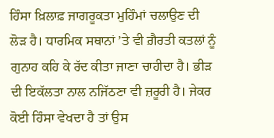ਹਿੰਸਾ ਖ਼ਿਲਾਫ਼ ਜਾਗਰੂਕਤਾ ਮੁਹਿੰਮਾਂ ਚਲਾਉਣ ਦੀ ਲੋੜ ਹੈ। ਧਾਰਮਿਕ ਸਥਾਨਾਂ ’ਤੇ ਵੀ ਗ਼ੈਰਤੀ ਕਤਲਾਂ ਨੂੰ ਗੁਨਾਹ ਕਹਿ ਕੇ ਰੱਦ ਕੀਤਾ ਜਾਣਾ ਚਾਹੀਦਾ ਹੈ। ਭੀੜ ਦੀ ਇਕੱਲਤਾ ਨਾਲ ਨਜਿੱਠਣਾ ਵੀ ਜ਼ਰੂਰੀ ਹੈ। ਜੇਕਰ ਕੋਈ ਹਿੰਸਾ ਵੇਖਦਾ ਹੈ ਤਾਂ ਉਸ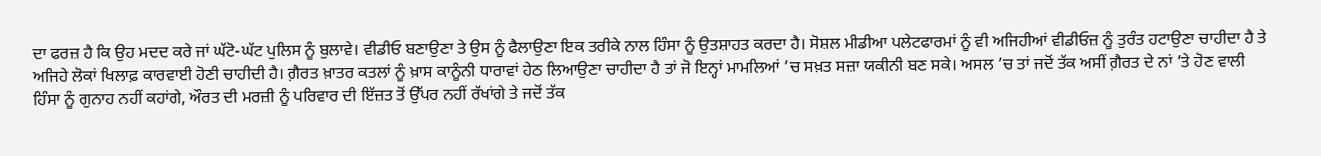ਦਾ ਫਰਜ਼ ਹੈ ਕਿ ਉਹ ਮਦਦ ਕਰੇ ਜਾਂ ਘੱਟੋ-ਘੱਟ ਪੁਲਿਸ ਨੂੰ ਬੁਲਾਵੇ। ਵੀਡੀਓ ਬਣਾਉਣਾ ਤੇ ਉਸ ਨੂੰ ਫੈਲਾਉਣਾ ਇਕ ਤਰੀਕੇ ਨਾਲ ਹਿੰਸਾ ਨੂੰ ਉਤਸ਼ਾਹਤ ਕਰਦਾ ਹੈ। ਸੋਸ਼ਲ ਮੀਡੀਆ ਪਲੇਟਫਾਰਮਾਂ ਨੂੰ ਵੀ ਅਜਿਹੀਆਂ ਵੀਡੀਓਜ਼ ਨੂੰ ਤੁਰੰਤ ਹਟਾਉਣਾ ਚਾਹੀਦਾ ਹੈ ਤੇ ਅਜਿਹੇ ਲੋਕਾਂ ਖਿਲਾਫ਼ ਕਾਰਵਾਈ ਹੋਣੀ ਚਾਹੀਦੀ ਹੈ। ਗ਼ੈਰਤ ਖ਼ਾਤਰ ਕਤਲਾਂ ਨੂੰ ਖ਼ਾਸ ਕਾਨੂੰਨੀ ਧਾਰਾਵਾਂ ਹੇਠ ਲਿਆਉਣਾ ਚਾਹੀਦਾ ਹੈ ਤਾਂ ਜੋ ਇਨ੍ਹਾਂ ਮਾਮਲਿਆਂ ’ਚ ਸਖ਼ਤ ਸਜ਼ਾ ਯਕੀਨੀ ਬਣ ਸਕੇ। ਅਸਲ ’ਚ ਤਾਂ ਜਦੋਂ ਤੱਕ ਅਸੀਂ ਗ਼ੈਰਤ ਦੇ ਨਾਂ ’ਤੇ ਹੋਣ ਵਾਲੀ ਹਿੰਸਾ ਨੂੰ ਗੁਨਾਹ ਨਹੀਂ ਕਹਾਂਗੇ, ਔਰਤ ਦੀ ਮਰਜ਼ੀ ਨੂੰ ਪਰਿਵਾਰ ਦੀ ਇੱਜ਼ਤ ਤੋਂ ਉੱਪਰ ਨਹੀਂ ਰੱਖਾਂਗੇ ਤੇ ਜਦੋਂ ਤੱਕ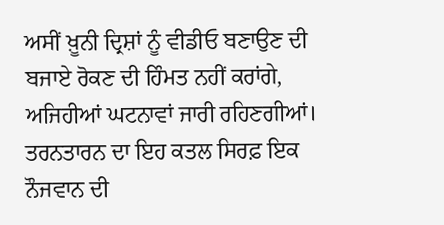ਅਸੀਂ ਖ਼ੂਨੀ ਦ੍ਰਿਸ਼ਾਂ ਨੂੰ ਵੀਡੀਓ ਬਣਾਉਣ ਦੀ ਬਜਾਏ ਰੋਕਣ ਦੀ ਹਿੰਮਤ ਨਹੀਂ ਕਰਾਂਗੇ, ਅਜਿਹੀਆਂ ਘਟਨਾਵਾਂ ਜਾਰੀ ਰਹਿਣਗੀਆਂ। ਤਰਨਤਾਰਨ ਦਾ ਇਹ ਕਤਲ ਸਿਰਫ਼ ਇਕ ਨੌਜਵਾਨ ਦੀ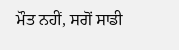ਮੌਤ ਨਹੀਂ, ਸਗੋਂ ਸਾਡੀ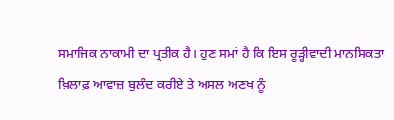ਸਮਾਜਿਕ ਨਾਕਾਮੀ ਦਾ ਪ੍ਰਤੀਕ ਹੈ। ਹੁਣ ਸਮਾਂ ਹੈ ਕਿ ਇਸ ਰੂੜ੍ਹੀਵਾਦੀ ਮਾਨਸਿਕਤਾ ਖ਼ਿਲਾਫ਼ ਆਵਾਜ਼ ਬੁਲੰਦ ਕਰੀਏ ਤੇ ਅਸਲ ਅਣਖ ਨੂੰ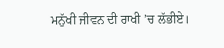ਮਨੁੱਖੀ ਜੀਵਨ ਦੀ ਰਾਖੀ ’ਚ ਲੱਭੀਏ।